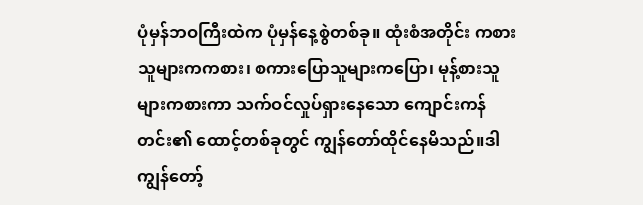ပုံမှန်ဘဝကြီးထဲက ပုံမှန်နေ့စွဲတစ်ခု။ ထုံးစံအတိုင်း ကစားသူများကကစား၊ စကားပြောသူများကပြော၊ မုန့်စားသူများကစားကာ သက်ဝင်လှုပ်ရှားနေသော ကျောင်းကန်တင်း၏ ထောင့်တစ်ခုတွင် ကျွန်တော်ထိုင်နေမိသည်။ဒါ ကျွန်တော့်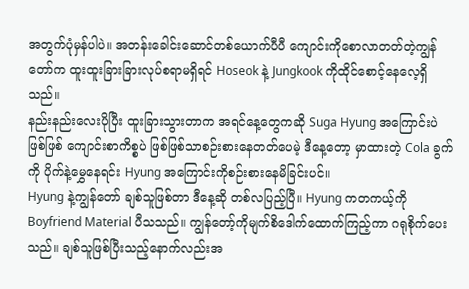အတွက်ပုံမှန်ပါပဲ။ အတန်းခေါင်းဆောင်တစ်ယောက်ပီပီ ကျောင်းကိုစောလာတတ်တဲ့ကျွန်တော်က ထူးထူးခြားခြားလုပ်စရာမရှိရင် Hoseok နဲ့ Jungkook ကိုထိုင်စောင့်နေလေ့ရှိသည်။
နည်းနည်းလေးပိုပြီး ထူးခြားသွားတာက အရင်နေ့တွေကဆို Suga Hyung အကြောင်းပဲဖြစ်ဖြစ် ကျောင်းစာကိစ္စပဲ ဖြစ်ဖြစ်သာစဉ်းစားနေတတ်ပေမဲ့ ဒီနေ့တော့ မှာထားတဲ့ Cola ခွက်ကို ပိုက်နဲ့မွှေနေရင်း Hyung အကြောင်းကိုစဉ်းစားနေမိခြင်းပင်။
Hyung နဲ့ကျွန်တော် ချစ်သူဖြစ်တာ ဒီနေ့ဆို တစ်လပြည့်ပြီ။ Hyung ကတကယ့်ကို Boyfriend Material ပီသသည်။ ကျွန်တော့်ကိုမျက်စိဒေါက်ထောက်ကြည့်ကာ ဂရုစိုက်ပေးသည်။ ချစ်သူဖြစ်ပြီးသည့်နောက်လည်းအ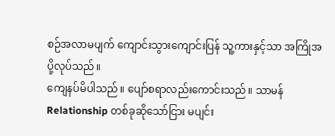စဉ်အလာမပျက် ကျောင်းသွားကျောင်းပြန် သူ့ကားနှင့်သာ အကြိုအပို့လုပ်သည်။
ကျေနပ်မိပါသည်။ ပျော်စရာလည်းကောင်းသည်။ သာမန် Relationship တစ်ခုဆိုသော်ငြား မပျင်း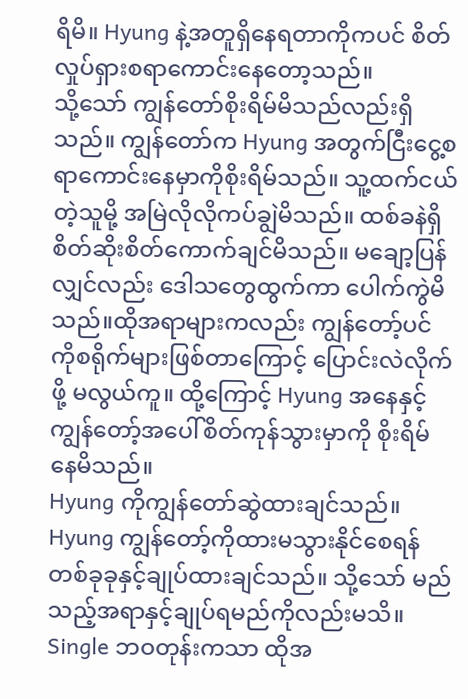ရိမိ။ Hyung နဲ့အတူရှိနေရတာကိုကပင် စိတ်လှုပ်ရှားစရာကောင်းနေတော့သည်။
သို့သော် ကျွန်တော်စိုးရိမ်မိသည်လည်းရှိသည်။ ကျွန်တော်က Hyung အတွက်ငြီးငွေ့စရာကောင်းနေမှာကိုစိုးရိမ်သည်။ သူ့ထက်ငယ်တဲ့သူမို့ အမြဲလိုလိုကပ်ချွဲမိသည်။ ထစ်ခနဲရှိ စိတ်ဆိုးစိတ်ကောက်ချင်မိသည်။ မချော့ပြန်လျှင်လည်း ဒေါသတွေထွက်ကာ ပေါက်ကွဲမိသည်။ထိုအရာများကလည်း ကျွန်တော့်ပင်ကိုစရိုက်များဖြစ်တာကြောင့် ပြောင်းလဲလိုက်ဖို့ မလွယ်ကူ။ ထို့ကြောင့် Hyung အနေနှင့် ကျွန်တော့်အပေါ်စိတ်ကုန်သွားမှာကို စိုးရိမ်နေမိသည်။
Hyung ကိုကျွန်တော်ဆွဲထားချင်သည်။ Hyung ကျွန်တော့်ကိုထားမသွားနိုင်စေရန် တစ်ခုခုနှင့်ချုပ်ထားချင်သည်။ သို့သော် မည်သည့်အရာနှင့်ချုပ်ရမည်ကိုလည်းမသိ။ Single ဘဝတုန်းကသာ ထိုအ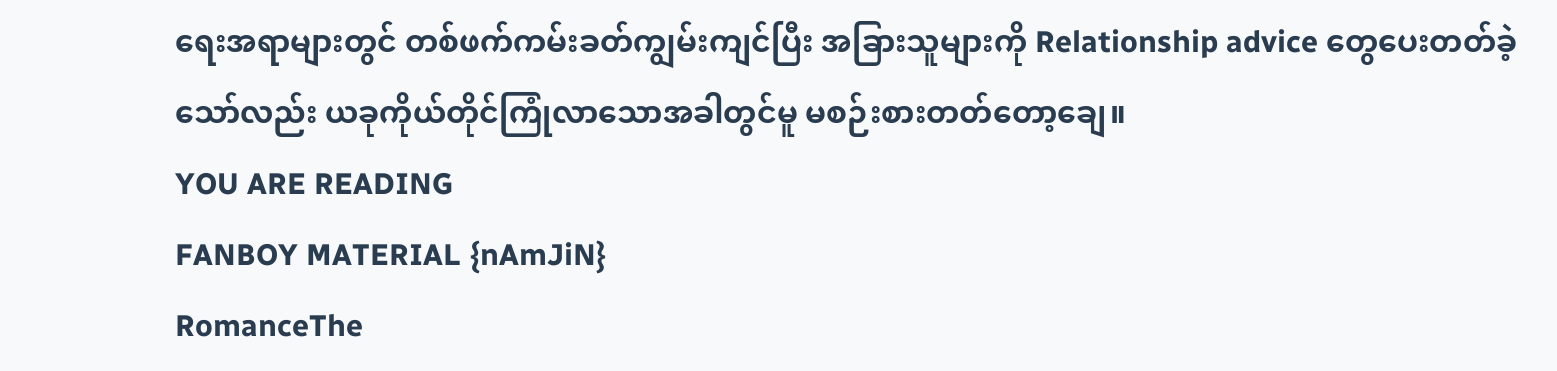ရေးအရာများတွင် တစ်ဖက်ကမ်းခတ်ကျွမ်းကျင်ပြီး အခြားသူများကို Relationship advice တွေပေးတတ်ခဲ့သော်လည်း ယခုကိုယ်တိုင်ကြုံလာသောအခါတွင်မူ မစဉ်းစားတတ်တော့ချေ။
YOU ARE READING
FANBOY MATERIAL {nAmJiN}
RomanceThe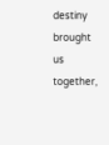destiny brought us together,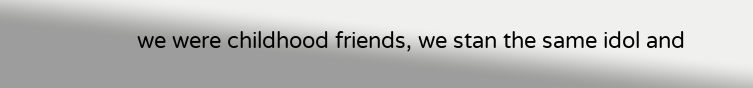we were childhood friends, we stan the same idol and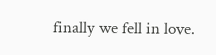finally we fell in love.